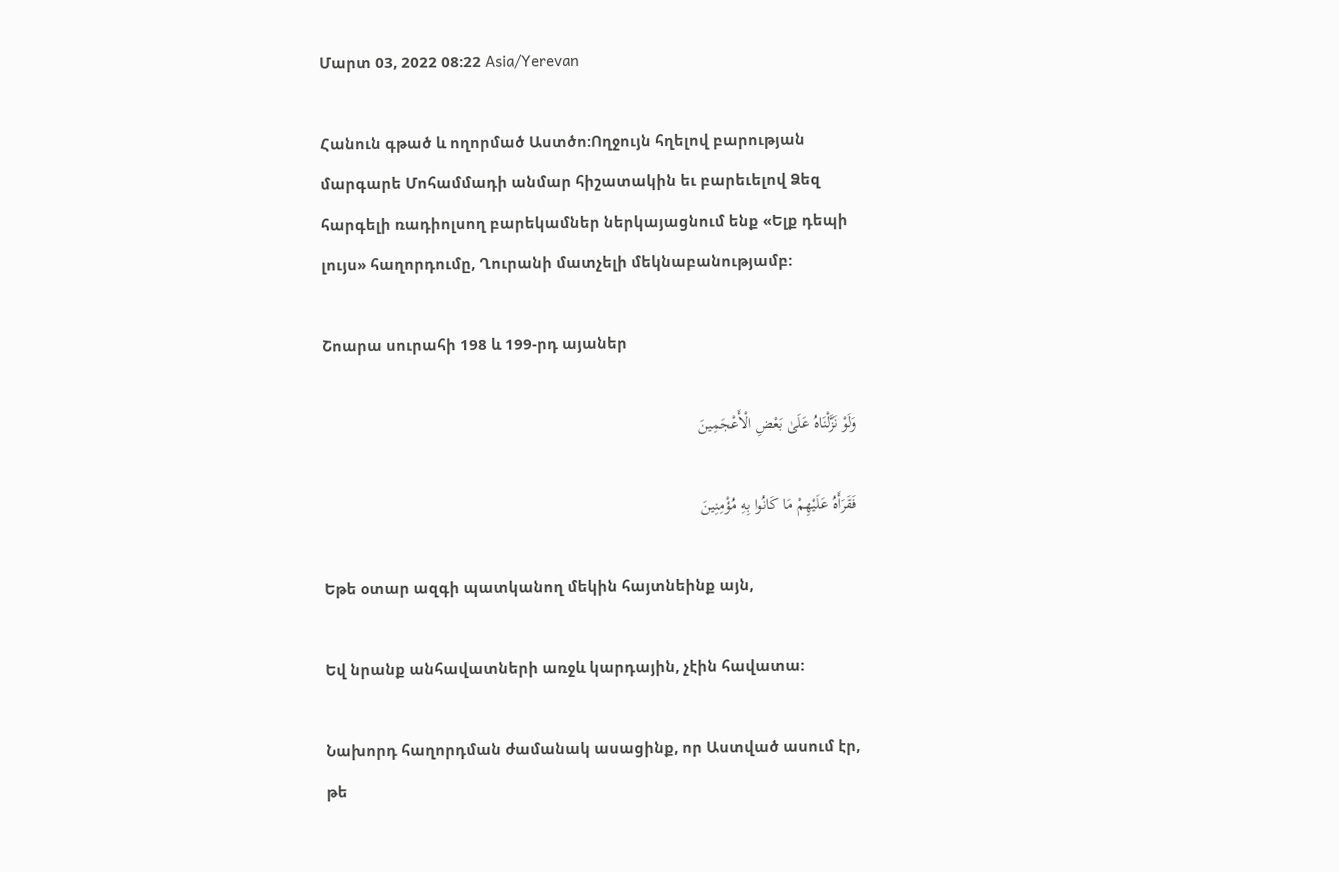Մարտ 03, 2022 08:22 Asia/Yerevan

Հանուն գթած և ողորմած Աստծո:Ողջույն հղելով բարության մարգարե Մոհամմադի անմար հիշատակին եւ բարեւելով Ձեզ հարգելի ռադիոլսող բարեկամներ ներկայացնում ենք «Ելք դեպի լույս» հաղորդումը, Ղուրանի մատչելի մեկնաբանությամբ:

Շոարա սուրահի 198 և 199-րդ այաներ

وَلَوْ نَزَّلْنَاهُ عَلَىٰ بَعْضِ الْأَعْجَمِینَ

فَقَرَأَهُ عَلَیْهِمْ مَا کَانُوا بِهِ مُؤْمِنِینَ

Եթե օտար ազգի պատկանող մեկին հայտնեինք այն,

Եվ նրանք անհավատների առջև կարդային, չէին հավատա:

Նախորդ հաղորդման ժամանակ ասացինք, որ Աստված ասում էր, թե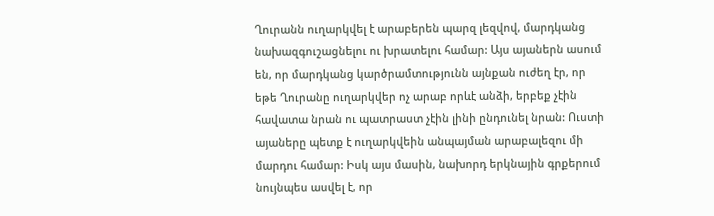Ղուրանն ուղարկվել է արաբերեն պարզ լեզվով, մարդկանց նախազգուշացնելու ու խրատելու համար: Այս այաներն ասում են, որ մարդկանց կարծրամտությունն այնքան ուժեղ էր, որ եթե Ղուրանը ուղարկվեր ոչ արաբ որևէ անձի, երբեք չէին հավատա նրան ու պատրաստ չէին լինի ընդունել նրան: Ուստի այաները պետք է ուղարկվեին անպայման արաբալեզու մի մարդու համար: Իսկ այս մասին, նախորդ երկնային գրքերում նույնպես ասվել է, որ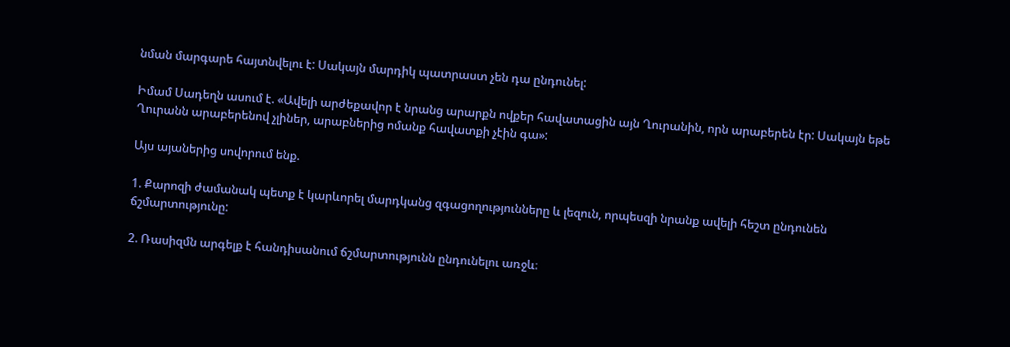նման մարգարե հայտնվելու է: Սակայն մարդիկ պատրաստ չեն դա ընդունել:

Իմամ Սադեղն ասում է. «Ավելի արժեքավոր է նրանց արարքն ովքեր հավատացին այն Ղուրանին, որն արաբերեն էր: Սակայն եթե Ղուրանն արաբերենով չլիներ, արաբներից ոմանք հավատքի չէին գա»:

Այս այաներից սովորում ենք.

1. Քարոզի ժամանակ պետք է կարևորել մարդկանց զգացողությունները և լեզուն, որպեսզի նրանք ավելի հեշտ ընդունեն ճշմարտությունը:

2. Ռասիզմն արգելք է հանդիսանում ճշմարտությունն ընդունելու առջև։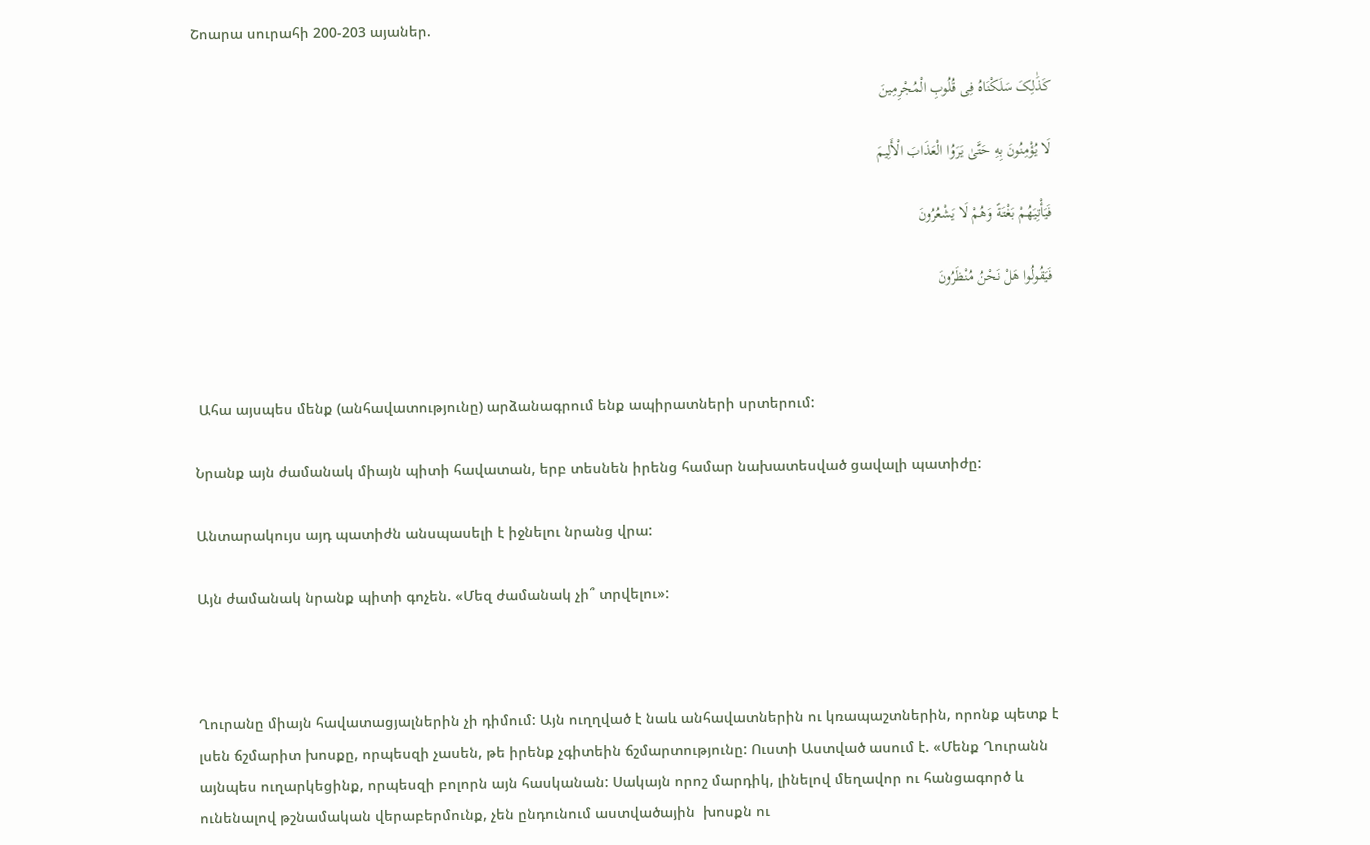Շոարա սուրահի 200-203 այաներ.

کَذَٰلِکَ سَلَکْنَاهُ فِی قُلُوبِ الْمُجْرِمِینَ

لَا یُؤْمِنُونَ بِهِ حَتَّىٰ یَرَوُا الْعَذَابَ الْأَلِیمَ

فَیَأْتِیَهُمْ بَغْتَةً وَهُمْ لَا یَشْعُرُونَ

فَیَقُولُوا هَلْ نَحْنُ مُنْظَرُونَ



 Ահա այսպես մենք (անհավատությունը) արձանագրում ենք ապիրատների սրտերում:

Նրանք այն ժամանակ միայն պիտի հավատան, երբ տեսնեն իրենց համար նախատեսված ցավալի պատիժը:

Անտարակույս այդ պատիժն անսպասելի է իջնելու նրանց վրա:

Այն ժամանակ նրանք պիտի գոչեն. «Մեզ ժամանակ չի՞ տրվելու»:



Ղուրանը միայն հավատացյալներին չի դիմում: Այն ուղղված է նաև անհավատներին ու կռապաշտներին, որոնք պետք է լսեն ճշմարիտ խոսքը, որպեսզի չասեն, թե իրենք չգիտեին ճշմարտությունը: Ուստի Աստված ասում է. «Մենք Ղուրանն այնպես ուղարկեցինք, որպեսզի բոլորն այն հասկանան: Սակայն որոշ մարդիկ, լինելով մեղավոր ու հանցագործ և ունենալով թշնամական վերաբերմունք, չեն ընդունում աստվածային  խոսքն ու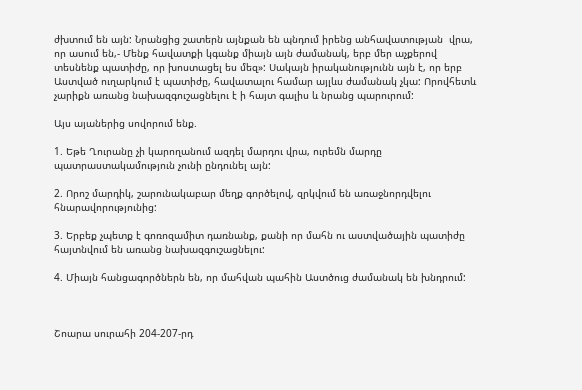ժխտում են այն: Նրանցից շատերն այնքան են պնդում իրենց անհավատության  վրա, որ ասում են,- Մենք հավատքի կգանք միայն այն ժամանակ, երբ մեր աչքերով տեսնենք պատիժը, որ խոստացել ես մեզ»: Սակայն իրականությունն այն է, որ երբ Աստված ուղարկում է պատիժը, հավատալու համար այլևս ժամանակ չկա: Որովհետև չարիքն առանց նախազգուշացնելու է ի հայտ գալիս և նրանց պարուրում:

Այս այաներից սովորում ենք.

1. Եթե Ղուրանը չի կարողանում ազդել մարդու վրա, ուրեմն մարդը պատրաստակամություն չունի ընդունել այն:

2. Որոշ մարդիկ, շարունակաբար մեղք գործելով, զրկվում են առաջնորդվելու հնարավորությունից:

3. Երբեք չպետք է գոռոզամիտ դառնանք, քանի որ մահն ու աստվածային պատիժը հայտնվում են առանց նախազգուշացնելու:

4. Միայն հանցագործներն են, որ մահվան պահին Աստծուց ժամանակ են խնդրում:



Շոարա սուրահի 204-207-րդ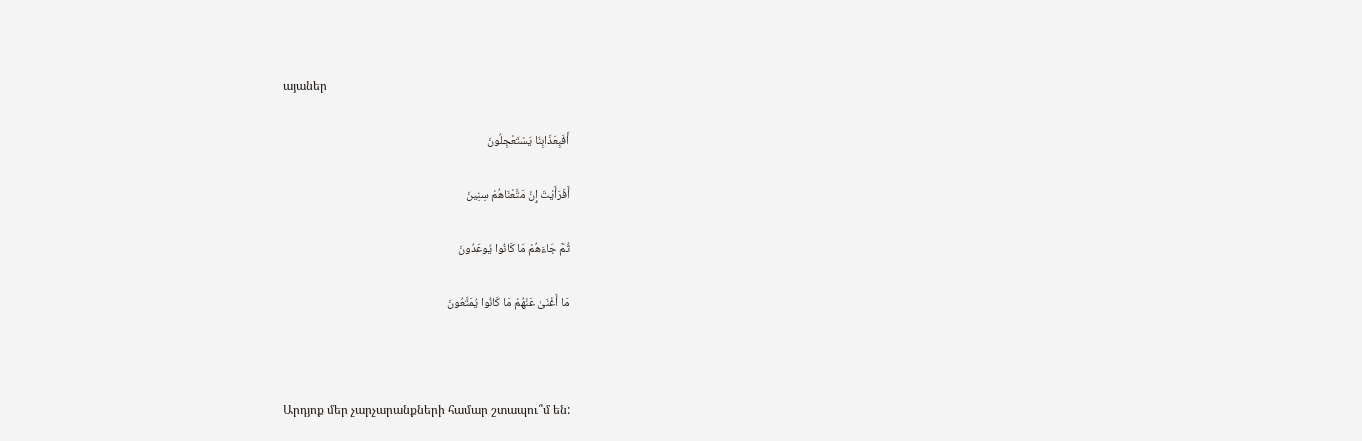այաներ

أَفَبِعَذَابِنَا یَسْتَعْجِلُونَ

أَفَرَأَیْتَ إِنْ مَتَّعْنَاهُمْ سِنِینَ

ثُمَّ جَاءَهُمْ مَا کَانُوا یُوعَدُونَ

مَا أَغْنَىٰ عَنْهُمْ مَا کَانُوا یُمَتَّعُونَ



Արդյոք մեր չարչարանքների համար շտապու՞մ են: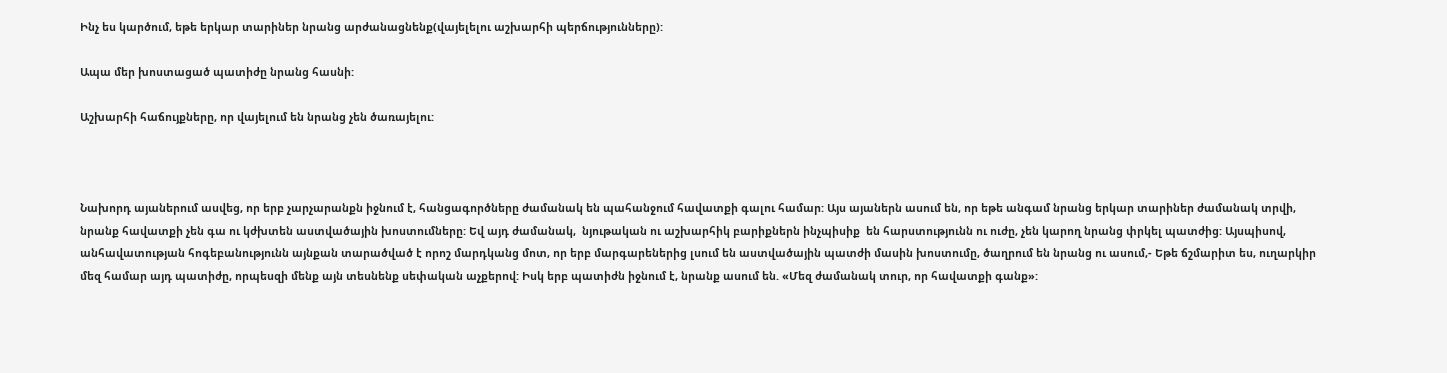Ինչ ես կարծում, եթե երկար տարիներ նրանց արժանացնենք(վայելելու աշխարհի պերճությունները):

Ապա մեր խոստացած պատիժը նրանց հասնի:

Աշխարհի հաճույքները, որ վայելում են նրանց չեն ծառայելու:



Նախորդ այաներում ասվեց, որ երբ չարչարանքն իջնում է, հանցագործները ժամանակ են պահանջում հավատքի գալու համար: Այս այաներն ասում են, որ եթե անգամ նրանց երկար տարիներ ժամանակ տրվի, նրանք հավատքի չեն գա ու կժխտեն աստվածային խոստումները: Եվ այդ ժամանակ,  նյութական ու աշխարհիկ բարիքներն ինչպիսիք  են հարստությունն ու ուժը, չեն կարող նրանց փրկել պատժից: Այսպիսով, անհավատության հոգեբանությունն այնքան տարածված է որոշ մարդկանց մոտ, որ երբ մարգարեներից լսում են աստվածային պատժի մասին խոստումը, ծաղրում են նրանց ու ասում,- Եթե ճշմարիտ ես, ուղարկիր մեզ համար այդ պատիժը, որպեսզի մենք այն տեսնենք սեփական աչքերով: Իսկ երբ պատիժն իջնում է, նրանք ասում են. «Մեզ ժամանակ տուր, որ հավատքի գանք»: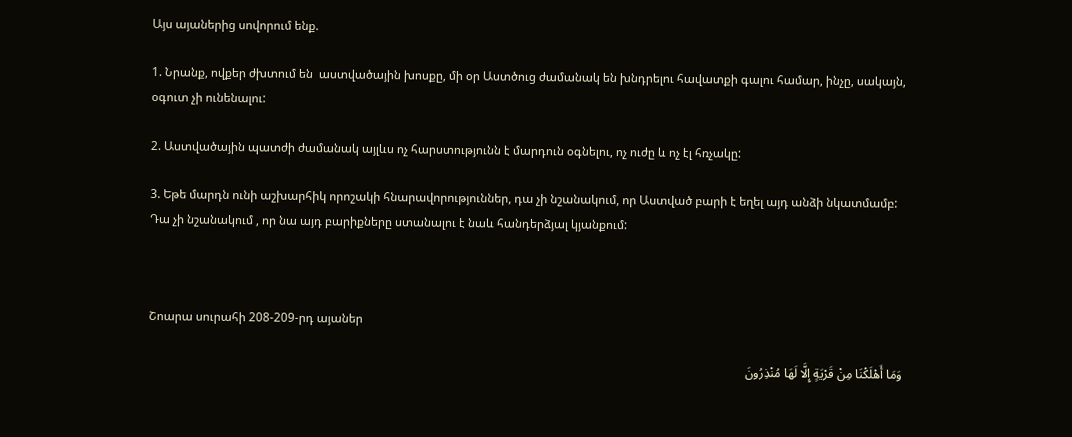Այս այաներից սովորում ենք.

1. Նրանք, ովքեր ժխտում են  աստվածային խոսքը, մի օր Աստծուց ժամանակ են խնդրելու հավատքի գալու համար, ինչը, սակայն, օգուտ չի ունենալու:

2. Աստվածային պատժի ժամանակ այլևս ոչ հարստությունն է մարդուն օգնելու, ոչ ուժը և ոչ էլ հռչակը:

3. Եթե մարդն ունի աշխարհիկ որոշակի հնարավորություններ, դա չի նշանակում, որ Աստված բարի է եղել այդ անձի նկատմամբ: Դա չի նշանակում , որ նա այդ բարիքները ստանալու է նաև հանդերձյալ կյանքում:



Շոարա սուրահի 208-209-րդ այաներ

وَمَا أَهْلَکْنَا مِنْ قَرْیَةٍ إِلَّا لَهَا مُنْذِرُونَ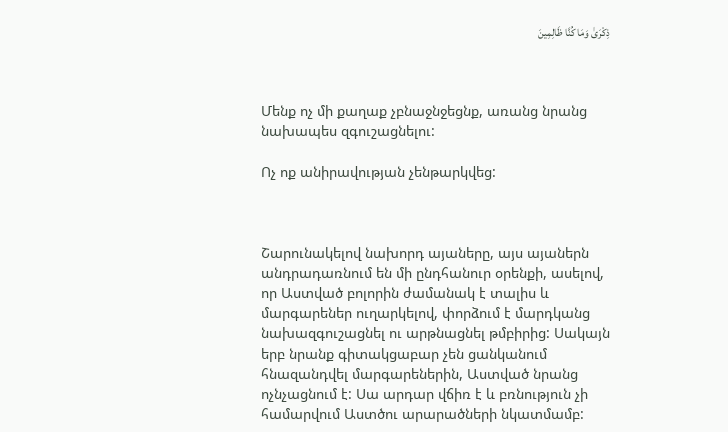ذِکْرَىٰ وَمَا کُنَّا ظَالِمِینَ



Մենք ոչ մի քաղաք չբնաջնջեցնք, առանց նրանց նախապես զգուշացնելու:

Ոչ ոք անիրավության չենթարկվեց:



Շարունակելով նախորդ այաները, այս այաներն անդրադառնում են մի ընդհանուր օրենքի, ասելով, որ Աստված բոլորին ժամանակ է տալիս և մարգարեներ ուղարկելով, փորձում է մարդկանց նախազգուշացնել ու արթնացնել թմբիրից: Սակայն երբ նրանք գիտակցաբար չեն ցանկանում հնազանդվել մարգարեներին, Աստված նրանց ոչնչացնում է: Սա արդար վճիռ է և բռնություն չի համարվում Աստծու արարածների նկատմամբ: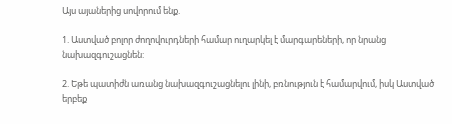Այս այաներից սովորում ենք.

1. Աստված բոլոր ժողովուրդների համար ուղարկել է մարգարեների, որ նրանց նախազգուշացնեն:

2. Եթե պատիժն առանց նախազգուշացնելու լինի, բռնություն է համարվում, իսկ Աստված երբեք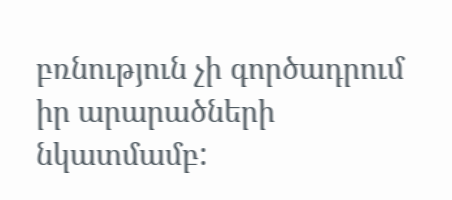բռնություն չի գործադրում իր արարածների նկատմամբ: